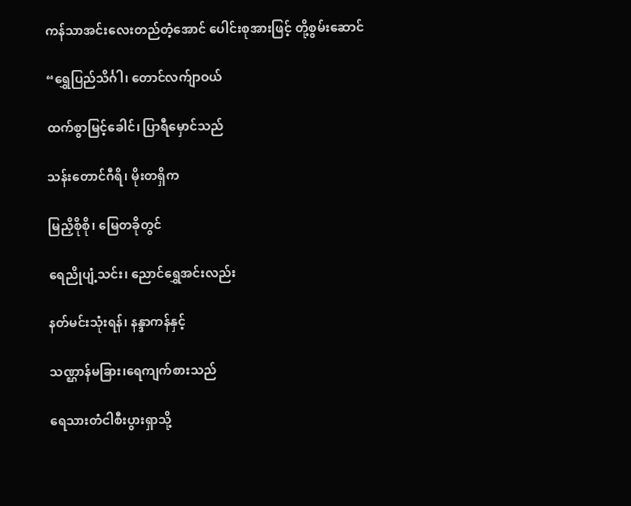ကန်သာအင်းလေးတည်တံ့အောင် ပေါင်းစုအားဖြင့် တို့စွမ်းဆောင်

“ရွှေပြည်သိင်္ဂါ၊ တောင်လက်ျာဝယ်

ထက်စွာမြင့်ခေါင်၊ ပြာရီမှောင်သည်

သန်းတောင်ဂီရိ၊ မိုးတရှိက

မြညှိစိုစို၊ မြေတခိုတွင်

ရေညိုပျံ့သင်း၊ ညောင်ရွှေအင်းလည်း

နတ်မင်းသုံးရန်၊ နန္ဒာကန်နှင့်

သဏ္ဌာန်မခြား၊ရေကျက်စားသည်

ရေသားတံငါစီးပွားရှာသို့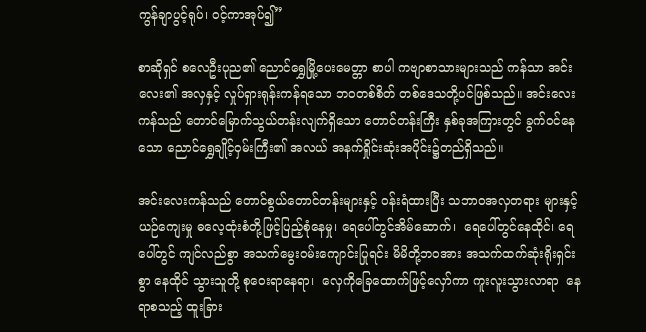ကွန်ချာပွင့်ရုပ်၊ ဝင့်ကာအုပ်၍”

စာဆိုရှင် စလေဦးပုည၏ ညောင်ရွှေမြို့ပေးမေတ္တာ စာပါ ကဗျာစာသားများသည် ကန်သာ အင်းလေး၏ အလှနှင့် လှုပ်ရှားရုန်းကန်ရသော ဘဝတစ်စိတ် တစ်ဒေသတို့ပင်ဖြစ်သည်။ အင်းလေးကန်သည် တောင်မြောက်သွယ်တန်းလျက်ရှိသော တောင်တန်းကြီး နှစ်ခုအကြားတွင် ခွက်ဝင်နေသော ညောင်ရွှေချိုင့်ဝှမ်းကြီး၏ အလယ် အနက်ရှိုင်းဆုံးအပိုင်း၌တည်ရှိသည်။

အင်းလေးကန်သည် တောင်စွယ်တောင်တန်းများနှင့် ဝန်းရံထားပြီး သဘာဝအလှတရား များနှင့် ယဉ်ကျေးမှု ဓလေ့ထုံးစံတို့ဖြင့်ပြည့်စုံနေမှု၊ ရေပေါ်တွင်အိမ်ဆောက်၊  ရေပေါ်တွင်နေထိုင်၊ ရေပေါ်တွင် ကျင်လည်စွာ အသက်မွေးဝမ်းကျောင်းပြုရင်း မိမိတို့ဘဝအား အသက်ထက်ဆုံးရိုးရှင်းစွာ နေထိုင် သွားသူတို့ စုဝေးရာနေရာ၊  လှေကိုခြေထောက်ဖြင့်လှော်ကာ ကူးလူးသွားလာရာ  နေရာစသည့် ထူးခြား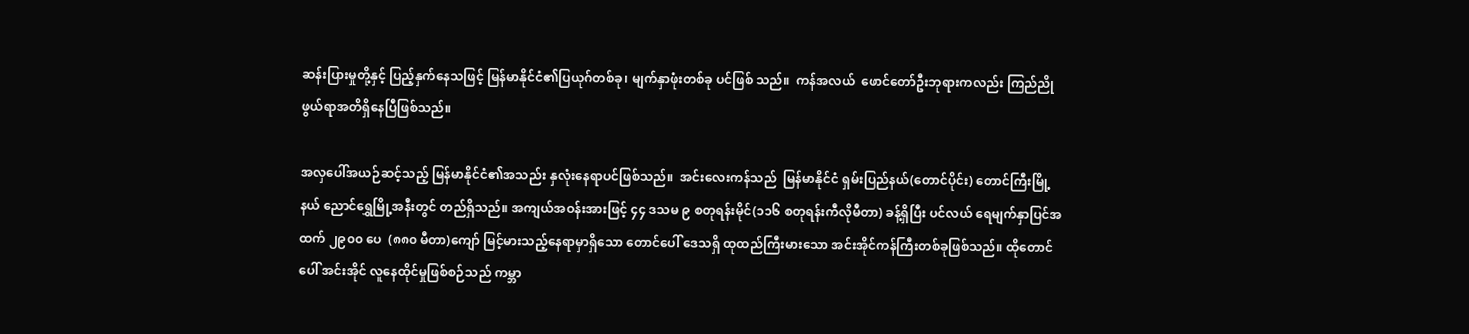ဆန်းပြားမှုတို့နှင့် ပြည့်နှက်နေသဖြင့် မြန်မာနိုင်ငံ၏ပြယုဂ်တစ်ခု၊ မျက်နှာဖုံးတစ်ခု ပင်ဖြစ် သည်။  ကန်အလယ်  ဖောင်တော်ဦးဘုရားကလည်း ကြည်ညိုဖွယ်ရာအတိရှိနေပြီဖြစ်သည်။

အလှပေါ်အယဉ်ဆင့်သည့် မြန်မာနိုင်ငံ၏အသည်း နှလုံးနေရာပင်ဖြစ်သည်။  အင်းလေးကန်သည်  မြန်မာနိုင်ငံ ရှမ်းပြည်နယ်(တောင်ပိုင်း) တောင်ကြီးမြို့နယ် ညောင်ရွှေမြို့အနီးတွင် တည်ရှိသည်။ အကျယ်အဝန်းအားဖြင့် ၄၄ ဒသမ ၉ စတုရန်းမိုင်(၁၁၆ စတုရန်းကီလိုမီတာ) ခန့်ရှိပြီး ပင်လယ် ရေမျက်နှာပြင်အထက် ၂၉၀၀ ပေ  (၈၈၀ မီတာ)ကျော် မြင့်မားသည့်နေရာမှာရှိသော တောင်ပေါ် ဒေသရှိ ထုထည်ကြီးမားသော အင်းအိုင်ကန်ကြီးတစ်ခုဖြစ်သည်။ ထိုတောင်ပေါ် အင်းအိုင် လူနေထိုင်မှုဖြစ်စဉ်သည် ကမ္ဘာ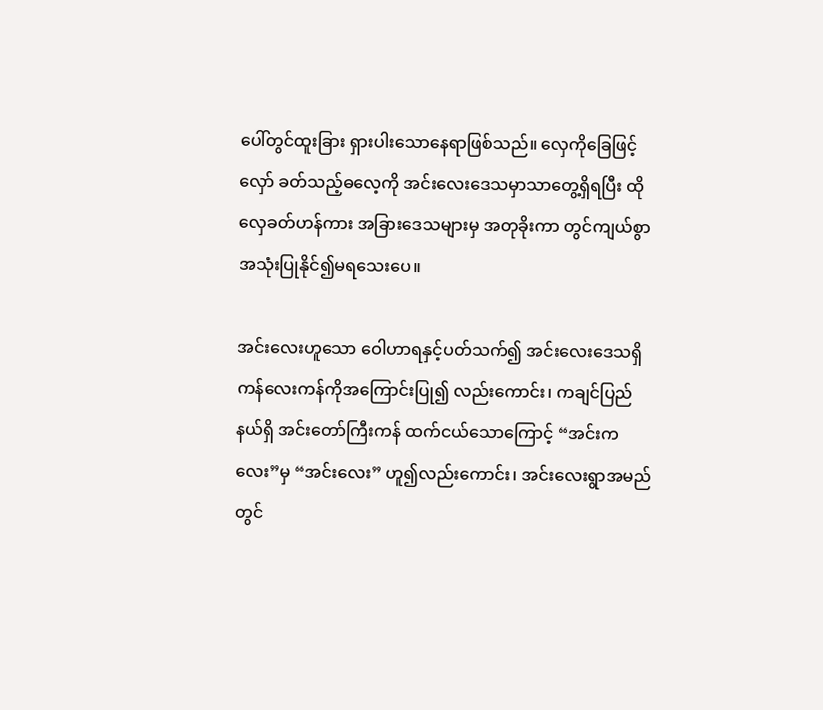ပေါ်တွင်ထူးခြား ရှားပါးသောနေရာဖြစ်သည်။ လှေကိုခြေဖြင့်လှော် ခတ်သည့်ဓလေ့ကို အင်းလေးဒေသမှာသာတွေ့ရှိရပြီး ထိုလှေခတ်ဟန်ကား အခြားဒေသများမှ အတုခိုးကာ တွင်ကျယ်စွာအသုံးပြုနိုင်၍မရသေးပေ။

အင်းလေးဟူသော ဝေါဟာရနှင့်ပတ်သက်၍ အင်းလေးဒေသရှိ ကန်လေးကန်ကိုအကြောင်းပြု၍ လည်းကောင်း၊ ကချင်ပြည်နယ်ရှိ အင်းတော်ကြီးကန် ထက်ငယ်သောကြောင့် “အင်းကလေး”မှ “အင်းလေး” ဟူ၍လည်းကောင်း၊ အင်းလေးရွာအမည်တွင်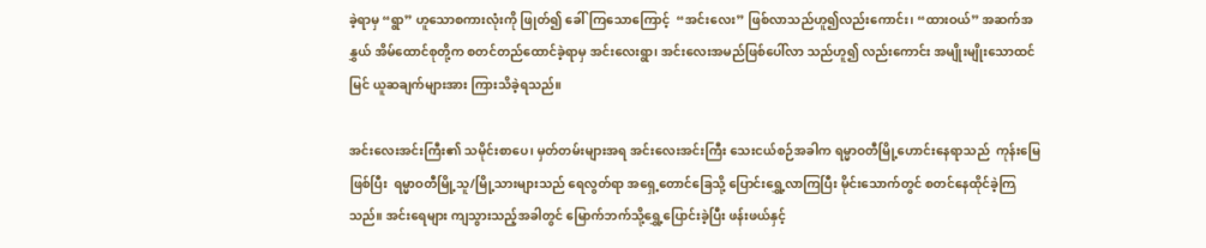ခဲ့ရာမှ “ရွာ” ဟူသောစကားလုံးကို ဖြုတ်၍ ခေါ်ကြသောကြောင့်  “အင်းလေး” ဖြစ်လာသည်ဟူ၍လည်းကောင်း၊ “ထားဝယ်” အဆက်အနွှယ် အိမ်ထောင်စုတို့က စတင်တည်ထောင်ခဲ့ရာမှ အင်းလေးရွာ၊ အင်းလေးအမည်ဖြစ်ပေါ်လာ သည်ဟူ၍ လည်းကောင်း အမျိုးမျိုးသောထင်မြင် ယူဆချက်များအား ကြားသိခဲ့ရသည်။

အင်းလေးအင်းကြီး၏ သမိုင်းစာပေ၊ မှတ်တမ်းများအရ အင်းလေးအင်းကြီး သေးငယ်စဉ်အခါက ရမ္မာဝတီမြို့ဟောင်းနေရာသည်  ကုန်းမြေဖြစ်ပြီး  ရမ္မာဝတီမြို့သူ/မြို့သားများသည် ရေလွတ်ရာ အရှေ့တောင်ခြေသို့ ပြောင်းရွှေ့လာကြပြီး မိုင်းသောက်တွင် စတင်နေထိုင်ခဲ့ကြသည်။ အင်းရေများ ကျသွားသည့်အခါတွင် မြောက်ဘက်သို့ရွှေ့ပြောင်းခဲ့ပြီး ဖန်းဖယ်နှင့်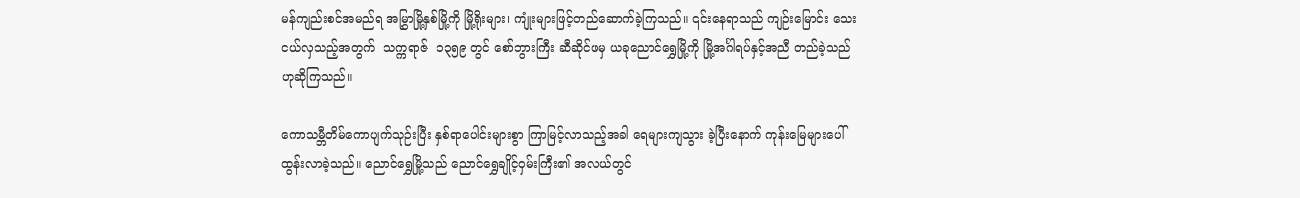မန်ကျည်းစင်အမည်ရ အမြွှာမြို့နှစ်မြို့ကို မြို့ရိုးများ၊ ကျုံးများဖြင့်တည်ဆောက်ခဲ့ကြသည်။ ၎င်းနေရာသည် ကျဉ်းမြောင်း သေးငယ်လှသည့်အတွက်  သက္ကရာဇ်  ၁၃၅၉ တွင် စော်ဘွားကြီး ဆီဆိုင်ဖမှ ယခုညောင်ရွှေမြို့ကို မြို့အင်္ဂါရပ်နှင့်အညီ တည်ခဲ့သည်ဟုဆိုကြသည်။

ကောသမ္ဘီတိမ်ကောပျက်သုဉ်းပြီး နှစ်ရာပေါင်းများစွာ ကြာမြင့်လာသည့်အခါ ရေများကျသွား ခဲ့ပြီးနောက် ကုန်းမြေများပေါ်ထွန်းလာခဲ့သည်။ ညောင်ရွှေမြို့သည် ညောင်ရွှေချိုင့်ဝှမ်းကြီး၏ အလယ်တွင်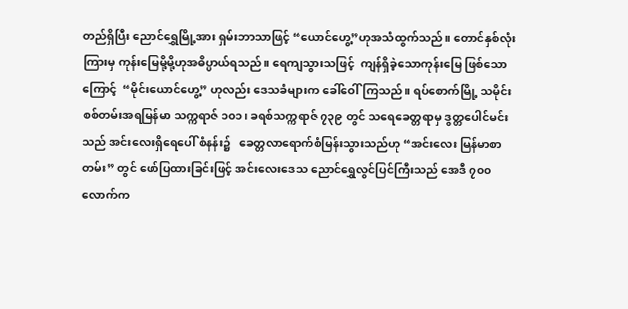တည်ရှိပြီး ညောင်ရွှေမြို့အား ရှမ်းဘာသာဖြင့် “ယောင်ဟွေ့”ဟုအသံထွက်သည်။ တောင်နှစ်လုံးကြားမှ ကုန်းမြေမို့မို့ဟုအဓိပ္ပာယ်ရသည်။ ရေကျသွားသဖြင့်  ကျန်ရှိခဲ့သောကုန်းမြေ ဖြစ်သောကြောင့်  “မိုင်းယောင်ဟွေ့” ဟုလည်း ဒေသခံများက ခေါ်ဝေါ်ကြသည်။ ရပ်စောက်မြို့ သမိုင်းစစ်တမ်းအရမြန်မာ သက္ကရာဇ် ၁၀၁၊ ခရစ်သက္ကရာဇ် ၇၃၉ တွင် သရေခေတ္တရာမှ ဒွတ္တပေါင်မင်းသည် အင်းလေးရှိရေပေါ် စံနန်း၌   ခေတ္တလာရောက်စံမြန်းသွားသည်ဟု “အင်းလေး မြန်မာစာတမ်း” တွင် ဖော်ပြထားခြင်းဖြင့် အင်းလေးဒေသ ညောင်ရွှေလွင်ပြင်ကြီးသည် အေဒီ ၇၀၀ လောက်က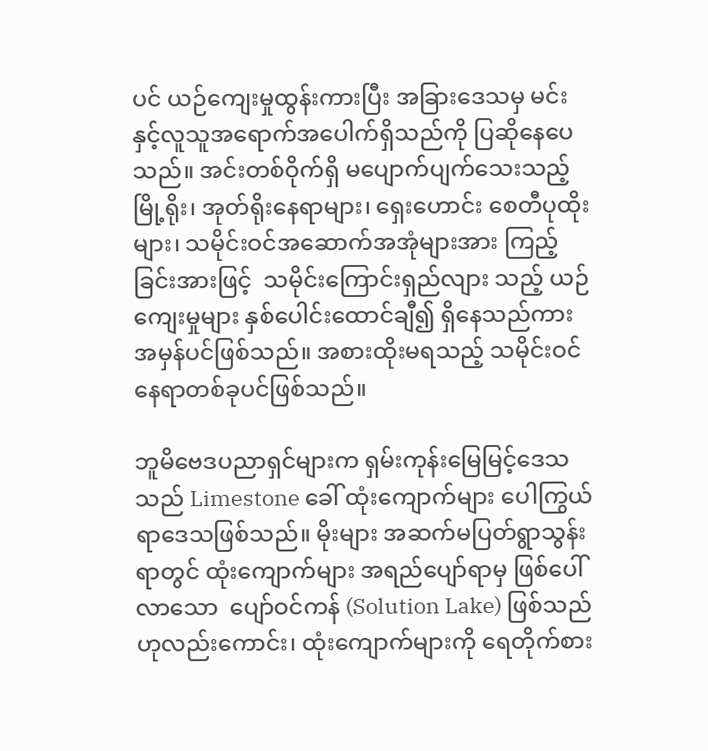ပင် ယဉ်ကျေးမှုထွန်းကားပြီး အခြားဒေသမှ မင်းနှင့်လူသူအရောက်အပေါက်ရှိသည်ကို ပြဆိုနေပေသည်။ အင်းတစ်ဝိုက်ရှိ မပျောက်ပျက်သေးသည့် မြို့ရိုး၊ အုတ်ရိုးနေရာများ၊ ရှေးဟောင်း စေတီပုထိုးများ၊ သမိုင်းဝင်အဆောက်အအုံများအား ကြည့်ခြင်းအားဖြင့်  သမိုင်းကြောင်းရှည်လျား သည့် ယဉ်ကျေးမှုများ နှစ်ပေါင်းထောင်ချီ၍ ရှိနေသည်ကား အမှန်ပင်ဖြစ်သည်။ အစားထိုးမရသည့် သမိုင်းဝင် နေရာတစ်ခုပင်ဖြစ်သည်။

ဘူမိဗေဒပညာရှင်များက ရှမ်းကုန်းမြေမြင့်ဒေသသည် Limestone ခေါ် ထုံးကျောက်များ ပေါကြွယ် ရာဒေသဖြစ်သည်။ မိုးများ အဆက်မပြတ်ရွာသွန်းရာတွင် ထုံးကျောက်များ အရည်ပျော်ရာမှ ဖြစ်ပေါ်လာသော  ပျော်ဝင်ကန် (Solution Lake) ဖြစ်သည်ဟုလည်းကောင်း၊ ထုံးကျောက်များကို ရေတိုက်စား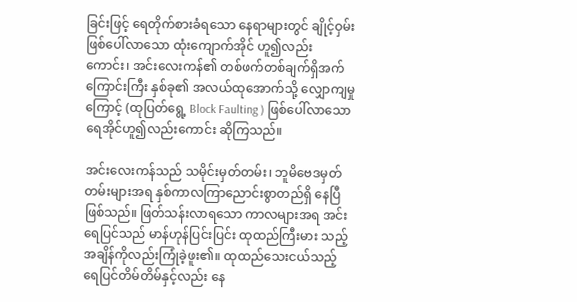ခြင်းဖြင့် ရေတိုက်စားခံရသော နေရာများတွင် ချိုင့်ဝှမ်းဖြစ်ပေါ်လာသော ထုံးကျောက်အိုင် ဟူ၍လည်းကောင်း၊ အင်းလေးကန်၏ တစ်ဖက်တစ်ချက်ရှိအက်ကြောင်းကြီး နှစ်ခု၏ အလယ်ထုအောက်သို့ လျှောကျမှုကြောင့် (ထုပြတ်ရွေ့ Block Faulting ) ဖြစ်ပေါ်လာသော ရေအိုင်ဟူ၍လည်းကောင်း ဆိုကြသည်။

အင်းလေးကန်သည် သမိုင်းမှတ်တမ်း၊ ဘူမိဗေဒမှတ်တမ်းများအရ နှစ်ကာလကြာညောင်းစွာတည်ရှိ နေပြီဖြစ်သည်။ ဖြတ်သန်းလာရသော ကာလများအရ အင်းရေပြင်သည် မာန်ဟုန်ပြင်းပြင်း ထုထည်ကြီးမား သည့်အချိန်ကိုလည်းကြုံခဲ့ဖူး၏။ ထုထည်သေးငယ်သည့် ရေပြင်တိမ်တိမ်နှင့်လည်း နေ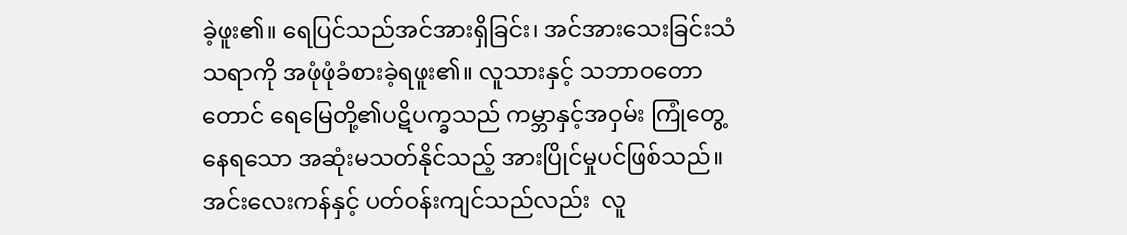ခဲ့ဖူး၏။ ရေပြင်သည်အင်အားရှိခြင်း၊ အင်အားသေးခြင်းသံသရာကို အဖုံဖုံခံစားခဲ့ရဖူး၏။ လူသားနှင့် သဘာဝတောတောင် ရေမြေတို့၏ပဋိပက္ခသည် ကမ္ဘာနှင့်အဝှမ်း ကြုံတွေ့နေရသော အဆုံးမသတ်နိုင်သည့် အားပြိုင်မှုပင်ဖြစ်သည်။ အင်းလေးကန်နှင့် ပတ်ဝန်းကျင်သည်လည်း  လူ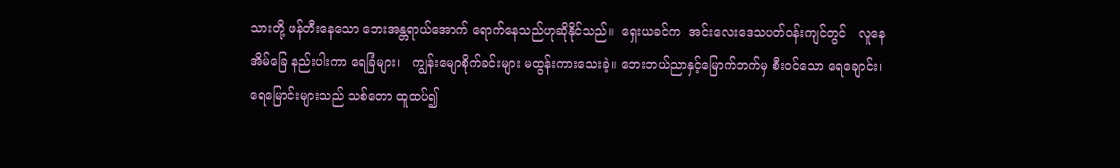သားတို့ ဖန်တီးနေသော ဘေးအန္တရာယ်အောက် ရောက်နေသည်ဟုဆိုနိုင်သည်။  ရှေးယခင်က  အင်းလေးဒေသပတ်ဝန်းကျင်တွင်   လူနေအိမ်ခြေ နည်းပါးကာ ရေခြံများ၊   ကျွန်းမျောစိုက်ခင်းများ မထွန်းကားသေးခဲ့။ ဘေးဘယ်ညာနှင့်မြောက်ဘက်မှ စီးဝင်သော ရေချောင်း၊ ရေမြောင်းများသည် သစ်တော ထူထပ်၍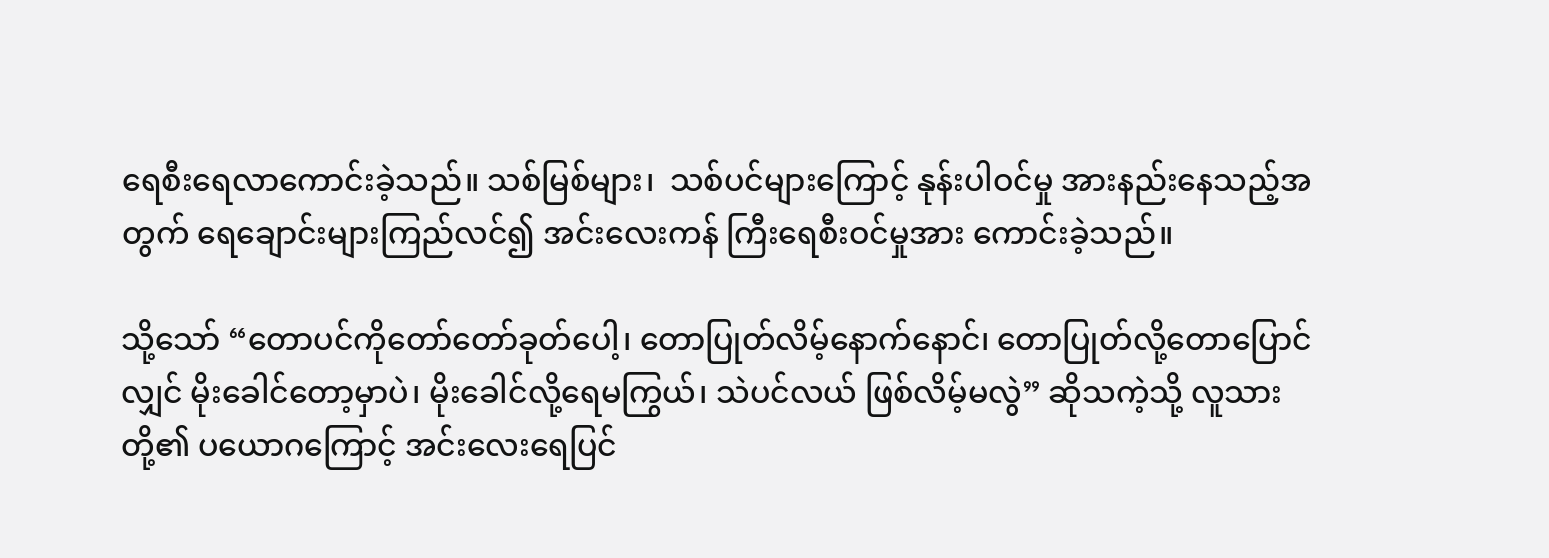ရေစီးရေလာကောင်းခဲ့သည်။ သစ်မြစ်များ၊  သစ်ပင်များကြောင့် နုန်းပါဝင်မှု အားနည်းနေသည့်အတွက် ရေချောင်းများကြည်လင်၍ အင်းလေးကန် ကြီးရေစီးဝင်မှုအား ကောင်းခဲ့သည်။

သို့သော် “တောပင်ကိုတော်တော်ခုတ်ပေါ့၊ တောပြုတ်လိမ့်နောက်နောင်၊ တောပြုတ်လို့တောပြောင် လျှင် မိုးခေါင်တော့မှာပဲ၊ မိုးခေါင်လို့ရေမကြွယ်၊ သဲပင်လယ် ဖြစ်လိမ့်မလွဲ” ဆိုသကဲ့သို့ လူသားတို့၏ ပယောဂကြောင့် အင်းလေးရေပြင်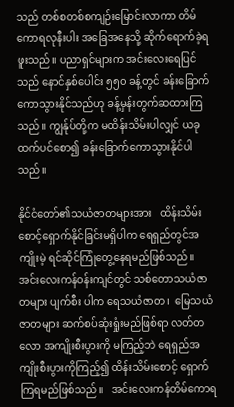သည် တစ်စတစ်စကျဉ်းမြောင်းလာကာ တိမ်ကောရလုနီးပါး အခြေအနေသို့ ဆိုက်ရောက်ခဲ့ရဖူးသည်။ ပညာရှင်များက အင်းလေးရေပြင်သည် နောင်နှစ်ပေါင်း ၅၅၀ ခန့်တွင် ခန်းခြောက်ကောသွားနိုင်သည်ဟု ခန့်မှန်းတွက်ဆထားကြသည်။ ကျွန်ုပ်တို့က မထိန်းသိမ်းပါလျှင် ယခုထက်ပင်စော၍ ခန်းခြောက်ကောသွားနိုင်ပါသည်။

နိုင်ငံတော်၏သယံဇာတများအား   ထိန်းသိမ်း စောင့်ရှောက်နိုင်ခြင်းမရှိပါက ရေရှည်တွင်အကျိုးမဲ့ ရင်ဆိုင်ကြုံတွေ့နေရမည်ဖြစ်သည်။ အင်းလေးကန်ဝန်းကျင်တွင် သစ်တောသယံဇာတများ ပျက်စီး ပါက ရေသယံဇာတ၊  မြေသယံဇာတများ ဆက်စပ်ဆုံးရှုံးမည်ဖြစ်ရာ လတ်တလော အကျိုးစီးပွားကို မကြည့်ဘဲ ရေရှည်အကျိုးစီးပွားကိုကြည့်၍ ထိန်းသိမ်းစောင့် ရှောက်ကြရမည်ဖြစ်သည်။   အင်းလေးကန်တိမ်ကောရ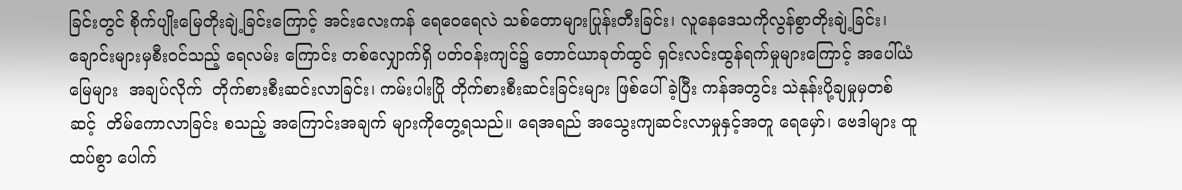ခြင်းတွင် စိုက်ပျိုးမြေတိုးချဲ့ခြင်းကြောင့် အင်းလေးကန် ရေဝေရေလဲ သစ်တောများပြုန်းတီးခြင်း၊ လူနေဒေသကိုလွန်စွာတိုးချဲ့ခြင်း၊ ချောင်းများမှစီးဝင်သည့် ရေလမ်း ကြောင်း တစ်လျှောက်ရှိ ပတ်ဝန်းကျင်၌ တောင်ယာခုတ်ထွင် ရှင်းလင်းထွန်ရက်မှုများကြောင့် အပေါ်ယံမြေများ  အချပ်လိုက်  တိုက်စားစီးဆင်းလာခြင်း၊ ကမ်းပါးပြို တိုက်စားစီးဆင်းခြင်းများ ဖြစ်ပေါ်ခဲ့ပြီး ကန်အတွင်း သဲနုန်းပို့ချမှုမှတစ်ဆင့်  တိမ်ကောလာခြင်း စသည့် အကြောင်းအချက် များကိုတွေ့ရသည်။ ရေအရည် အသွေးကျဆင်းလာမှုနှင့်အတူ ရေမှော်၊ ဗေဒါများ ထူထပ်စွာ ပေါက်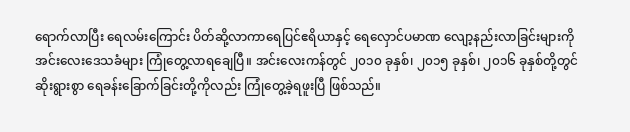ရောက်လာပြီး ရေလမ်းကြောင်း ပိတ်ဆို့လာကာရေပြင်ဧရိယာနှင့် ရေလှောင်ပမာဏ လျော့နည်းလာခြင်းများကို အင်းလေးဒေသခံများ ကြုံတွေ့လာရချေပြီ။ အင်းလေးကန်တွင် ၂၀၁၀ ခုနှစ်၊ ၂၀၁၅ ခုနှစ်၊ ၂၀၁၆ ခုနှစ်တို့တွင် ဆိုးရွားစွာ ရေခန်းခြောက်ခြင်းတို့ကိုလည်း ကြုံတွေ့ခဲ့ရဖူးပြီ ဖြစ်သည်။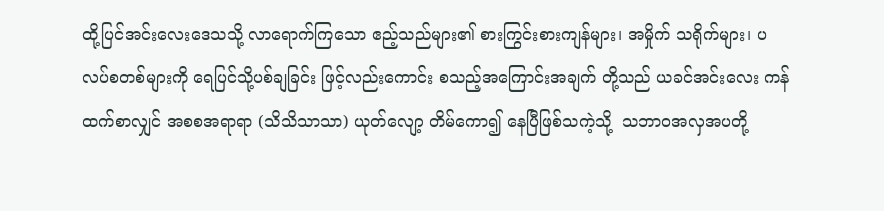ထို့ပြင်အင်းလေးဒေသသို့ လာရောက်ကြသော ဧည့်သည်များ၏ စားကြွင်းစားကျန်များ၊ အမှိုက် သရိုက်များ၊ ပလပ်စတစ်များကို ရေပြင်သို့ပစ်ချခြင်း ဖြင့်လည်းကောင်း စသည့်အကြောင်းအချက် တို့သည် ယခင်အင်းလေး ကန်ထက်စာလျှင် အစစအရာရာ (သိသိသာသာ) ယုတ်လျော့ တိမ်ကော၍ နေပြီဖြစ်သကဲ့သို့  သဘာဝအလှအပတို့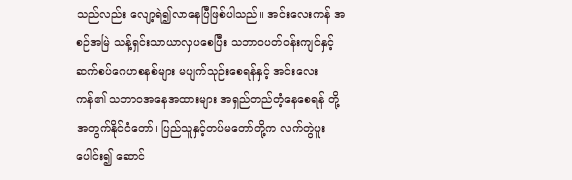သည်လည်း လျော့ရဲ၍လာနေပြီဖြစ်ပါသည်။ အင်းလေးကန် အစဉ်အမြဲ သန့်ရှင်းသာယာလှပစေပြီး သဘာဝပတ်ဝန်းကျင်နှင့် ဆက်စပ်ဂေဟစနစ်များ မပျက်သုဉ်းစေရန်နှင့် အင်းလေးကန်၏ သဘာ၀အနေအထားများ အရှည်တည်တံ့နေစေရန် တို့အတွက်နိုင်ငံတော်၊ ပြည်သူနှင့်တပ်မတော်တို့က လက်တွဲပူးပေါင်း၍ ဆောင်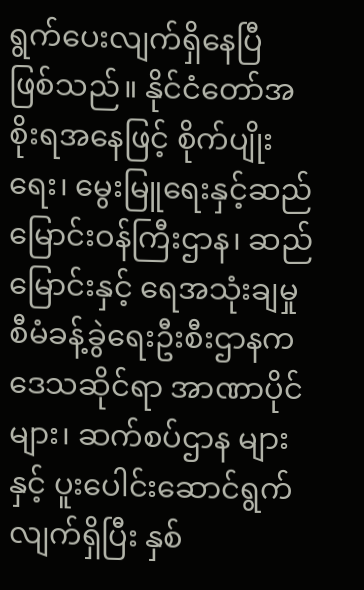ရွက်ပေးလျက်ရှိနေပြီ ဖြစ်သည်။ နိုင်ငံတော်အစိုးရအနေဖြင့် စိုက်ပျိုးရေး၊ မွေးမြူရေးနှင့်ဆည်မြောင်းဝန်ကြီးဌာန၊ ဆည်မြောင်းနှင့် ရေအသုံးချမှုစီမံခန့်ခွဲရေးဦးစီးဌာနက ဒေသဆိုင်ရာ အာဏာပိုင်များ၊ ဆက်စပ်ဌာန များနှင့် ပူးပေါင်းဆောင်ရွက်လျက်ရှိပြီး နှစ်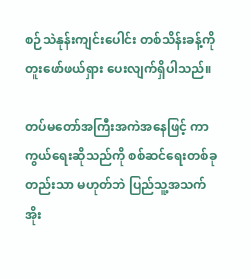စဉ်သဲနုန်းကျင်းပေါင်း တစ်သိန်းခန့်ကို တူးဖော်ဖယ်ရှား ပေးလျက်ရှိပါသည်။

တပ်မတော်အကြီးအကဲအနေဖြင့် ကာကွယ်ရေးဆိုသည်ကို စစ်ဆင်ရေးတစ်ခုတည်းသာ မဟုတ်ဘဲ ပြည်သူ့အသက် အိုး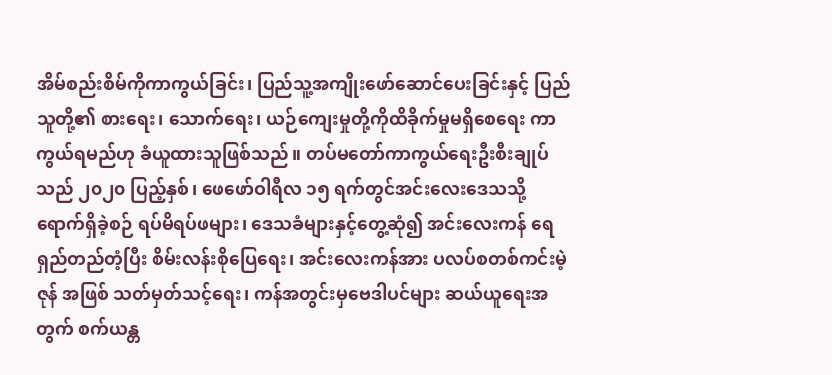အိမ်စည်းစိမ်ကိုကာကွယ်ခြင်း၊ ပြည်သူ့အကျိုးဖော်ဆောင်ပေးခြင်းနှင့် ပြည်သူတို့၏ စားရေး၊ သောက်ရေး၊ ယဉ်ကျေးမှုတို့ကိုထိခိုက်မှုမရှိစေရေး ကာကွယ်ရမည်ဟု ခံယူထားသူဖြစ်သည်။ တပ်မတော်ကာကွယ်ရေးဦးစီးချုပ်သည် ၂၀၂၀ ပြည့်နှစ်၊ ဖေဖော်ဝါရီလ ၁၅ ရက်တွင်အင်းလေးဒေသသို့ ရောက်ရှိခဲ့စဉ် ရပ်မိရပ်ဖများ၊ ဒေသခံများနှင့်တွေ့ဆုံ၍ အင်းလေးကန် ရေရှည်တည်တံ့ပြီး စိမ်းလန်းစိုပြေရေး၊ အင်းလေးကန်အား ပလပ်စတစ်ကင်းမဲ့ဇုန် အဖြစ် သတ်မှတ်သင့်ရေး၊ ကန်အတွင်းမှဗေဒါပင်များ ဆယ်ယူရေးအတွက် စက်ယန္တ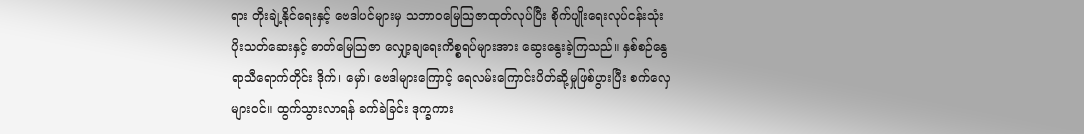ရား တိုးချဲ့နိုင်ရေးနှင့် ဗေဒါပင်များမှ သဘာ၀မြေသြဇာထုတ်လုပ်ပြီး စိုက်ပျိုးရေးလုပ်ငန်းသုံး ပိုးသတ်ဆေးနှင့် ဓာတ်မြေသြဇာ လျှော့ချရေးကိစ္စရပ်များအား ဆွေးနွေးခဲ့ကြသည်။ နှစ်စဉ်နွေရာသီရောက်တိုင်း ဒိုက်၊ မှော်၊ ဗေဒါများကြောင့် ရေလမ်းကြောင်းပိတ်ဆို့မှုဖြစ်ပွားပြီး စက်လှေများဝင်။ ထွက်သွားလာရန် ခက်ခဲခြင်း ဒုက္ခကား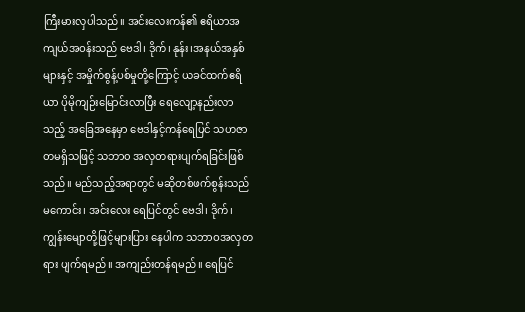ကြီးမားလှပါသည်။ အင်းလေးကန်၏ ဧရိယာအကျယ်အဝန်းသည် ဗေဒါ၊ ဒိုက်၊ နုန်း၊အနယ်အနှစ်များနှင့် အမှိုက်စွန့်ပစ်မှုတို့ကြောင့် ယခင်ထက်ဧရိယာ ပိုမိုကျဉ်းမြောင်းလာပြီး ရေလျော့နည်းလာသည့် အခြေအနေမှာ ဗေဒါနှင့်ကန်ရေပြင် သဟဇာတမရှိသဖြင့် သဘာ၀ အလှတရားပျက်ရခြင်းဖြစ်သည်။ မည်သည့်အရာတွင် မဆိုတစ်ဖက်စွန်းသည်မကောင်း၊ အင်းလေး ရေပြင်တွင် ဗေဒါ၊ ဒိုက်၊ ကျွန်းမျောတို့ဖြင့်များပြား နေပါက သဘာဝအလှတရား ပျက်ရမည်။ အကျည်းတန်ရမည်။ ရေပြင်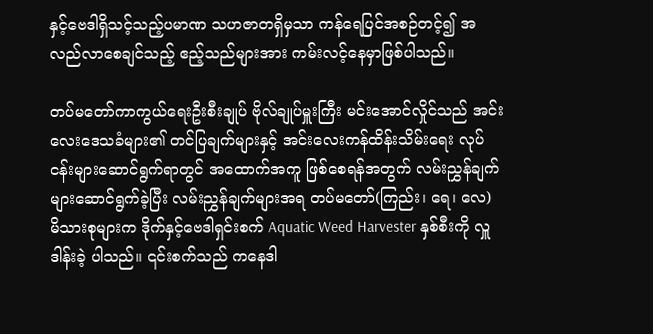နှင့်ဗေဒါရှိသင့်သည့်ပမာဏ သဟဇာတရှိမှသာ ကန်ရေပြင်အစဉ်တင့်၍ အလည်လာစေချင်သည့် ဧည့်သည်များအား ကမ်းလင့်နေမှာဖြစ်ပါသည်။

တပ်မတော်ကာကွယ်ရေးဦးစီးချုပ် ဗိုလ်ချုပ်မှူးကြီး မင်းအောင်လှိုင်သည် အင်းလေးဒေသခံများ၏ တင်ပြချက်များနှင့် အင်းလေးကန်ထိန်းသိမ်းရေး လုပ်ငန်းများဆောင်ရွက်ရာတွင် အထောက်အကူ ဖြစ်စေရန်အတွက် လမ်းညွှန်ချက်များဆောင်ရွက်ခဲ့ပြီး လမ်းညွှန်ချက်များအရ တပ်မတော်(ကြည်း၊ ရေ၊ လေ) မိသားစုများက ဒိုက်နှင့်ဗေဒါရှင်းစက် Aquatic Weed Harvester နှစ်စီးကို လှူဒါန်းခဲ့ ပါသည်။ ၎င်းစက်သည် ကနေဒါ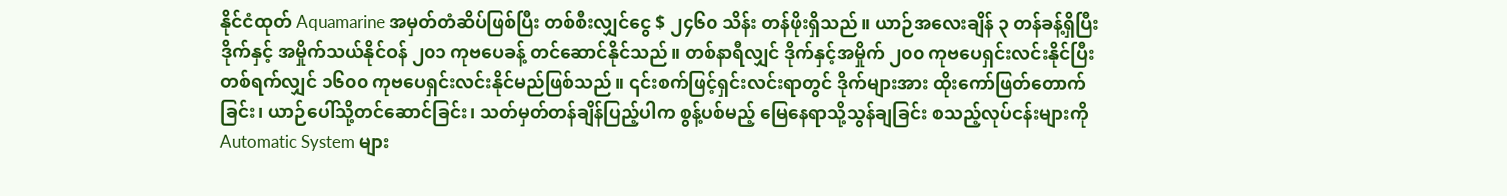နိုင်ငံထုတ် Aquamarine အမှတ်တံဆိပ်ဖြစ်ပြီး တစ်စီးလျှင်ငွေ $ ၂၄၆၀ သိန်း တန်ဖိုးရှိသည်။ ယာဉ်အလေးချိန် ၃ တန်ခန့်ရှိပြီး ဒိုက်နှင့် အမှိုက်သယ်နိုင်ဝန် ၂၀၁ ကုဗပေခန့် တင်ဆောင်နိုင်သည်။ တစ်နာရီလျှင် ဒိုက်နှင့်အမှိုက် ၂၀၀ ကုဗပေရှင်းလင်းနိုင်ပြီး တစ်ရက်လျှင် ၁၆၀၀ ကုဗပေရှင်းလင်းနိုင်မည်ဖြစ်သည်။ ၎င်းစက်ဖြင့်ရှင်းလင်းရာတွင် ဒိုက်များအား ထိုးကော်ဖြတ်တောက်ခြင်း၊ ယာဉ်ပေါ်သို့တင်ဆောင်ခြင်း၊ သတ်မှတ်တန်ချိန်ပြည့်ပါက စွန့်ပစ်မည့် မြေနေရာသို့သွန်ချခြင်း စသည့်လုပ်ငန်းများကို Automatic System များ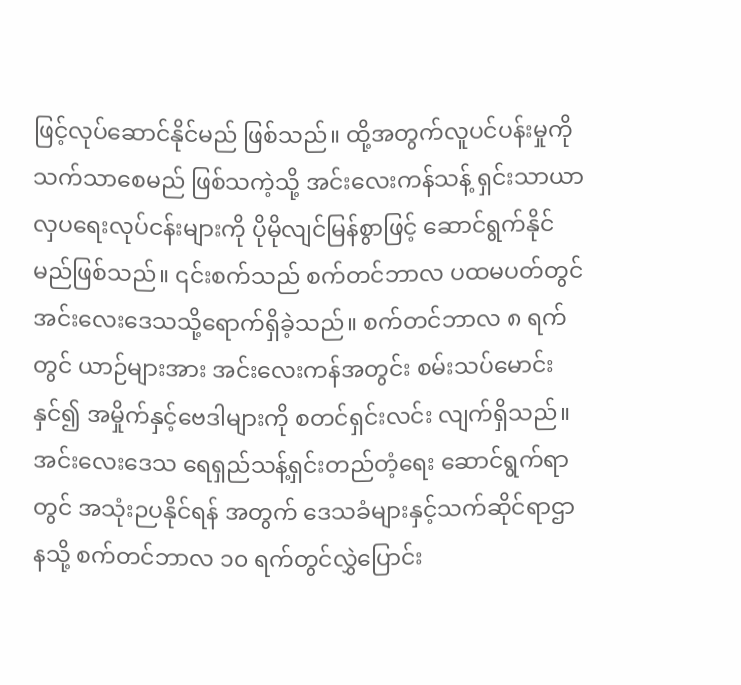ဖြင့်လုပ်ဆောင်နိုင်မည် ဖြစ်သည်။ ထို့အတွက်လူပင်ပန်းမှုကို သက်သာစေမည် ဖြစ်သကဲ့သို့ အင်းလေးကန်သန့် ရှင်းသာယာ လှပရေးလုပ်ငန်းများကို ပိုမိုလျင်မြန်စွာဖြင့် ဆောင်ရွက်နိုင်မည်ဖြစ်သည်။ ၎င်းစက်သည် စက်တင်ဘာလ ပထမပတ်တွင် အင်းလေးဒေသသို့ရောက်ရှိခဲ့သည်။ စက်တင်ဘာလ ၈ ရက်တွင် ယာဉ်များအား အင်းလေးကန်အတွင်း စမ်းသပ်မောင်းနှင်၍ အမှိုက်နှင့်ဗေဒါများကို စတင်ရှင်းလင်း လျက်ရှိသည်။ အင်းလေးဒေသ ရေရှည်သန့်ရှင်းတည်တံ့ရေး ဆောင်ရွက်ရာတွင် အသုံးဉပနိုင်ရန် အတွက် ဒေသခံများနှင့်သက်ဆိုင်ရာဌာနသို့ စက်တင်ဘာလ ၁၀ ရက်တွင်လွှဲပြောင်း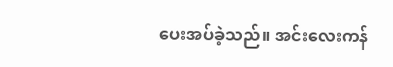ပေးအပ်ခဲ့သည်။ အင်းလေးကန်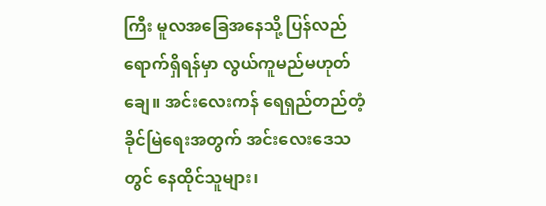ကြီး မူလအခြေအနေသို့ ပြန်လည်ရောက်ရှိရန်မှာ လွယ်ကူမည်မဟုတ်ချေ။ အင်းလေးကန် ရေရှည်တည်တံ့ခိုင်မြဲရေးအတွက် အင်းလေးဒေသတွင် နေထိုင်သူများ၊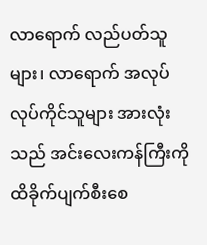လာရောက် လည်ပတ်သူများ၊ လာရောက် အလုပ်လုပ်ကိုင်သူများ အားလုံးသည် အင်းလေးကန်ကြီးကို ထိခိုက်ပျက်စီးစေ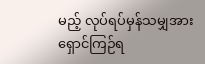မည့် လုပ်ရပ်မှန်သမျှအား ရှောင်ကြဉ်ရ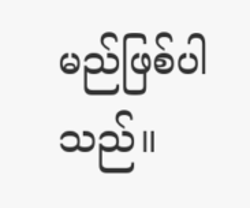မည်ဖြစ်ပါသည်။